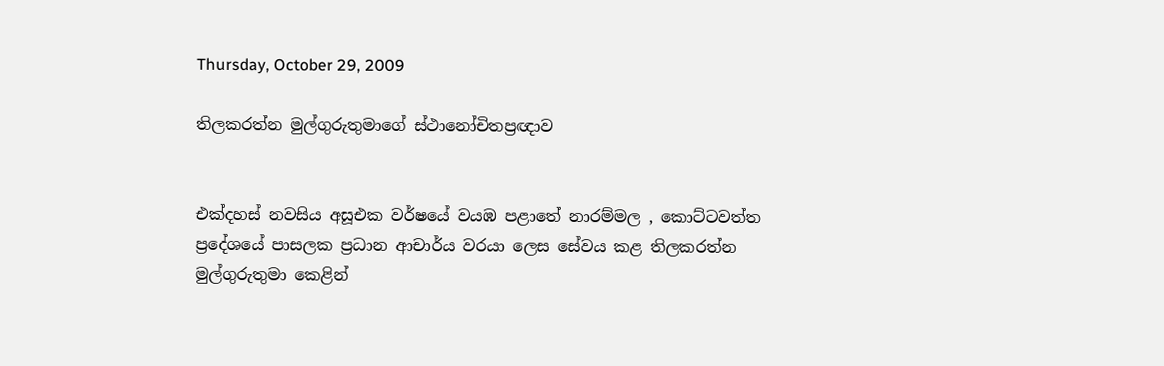Thursday, October 29, 2009

තිලකරත්න මුල්ගුරුතුමාගේ ස්ථානෝචිතප්‍රඥාව


එක්දහස් නවසිය අසූඑක වර්ෂයේ වයඹ පළාතේ නාරම්මල , කොට්ටවත්ත ප්‍රදේශයේ පාසලක ප්‍රධාන ආචාර්ය වරයා ලෙස සේවය කළ තිලකරත්න මුල්ගුරුතුමා කෙළින්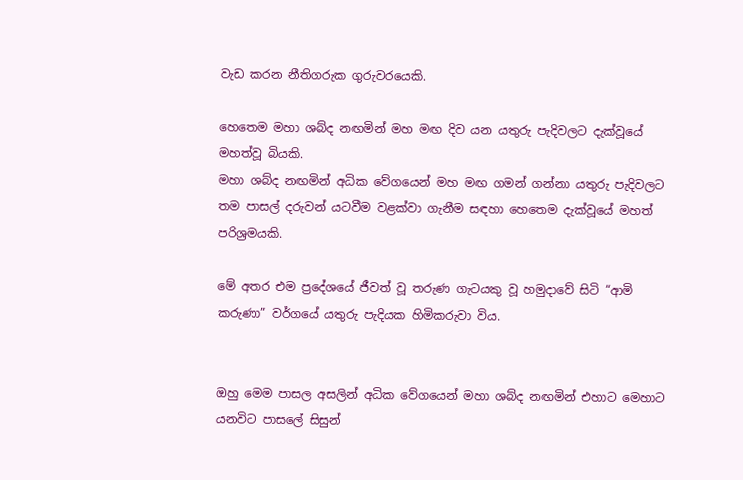වැඩ කරන නීතිගරුක ගුරුවරයෙකි.

හෙතෙම මහා ශබ්ද නඟමින් මහ මඟ දිව යන යතුරු පැදිවලට දැක්වූයේ මහත්වූ බියකි.
මහා ශබ්ද නඟමින් අධික වේගයෙන් මහ මඟ ගමන් ගන්නා යතුරු පැදිවලට තම පාසල් දරුවන් යටවීම වළක්වා ගැනීම සඳහා හෙතෙම දැක්වූයේ මහත් පරිශ්‍රමයකි.

මේ අතර එම ප්‍රදේශයේ ජීවත් වූ තරුණ ගැටයකු වූ හමුදාවේ සිටි “ආමි කරුණා” වර්ගයේ යතුරු පැදියක හිමිකරුවා විය.


ඔහු මෙම පාසල අසලින් අධික වේගයෙන් මහා ශබ්ද නඟමින් එහාට මෙහාට යනවිට පාසලේ සිසුන්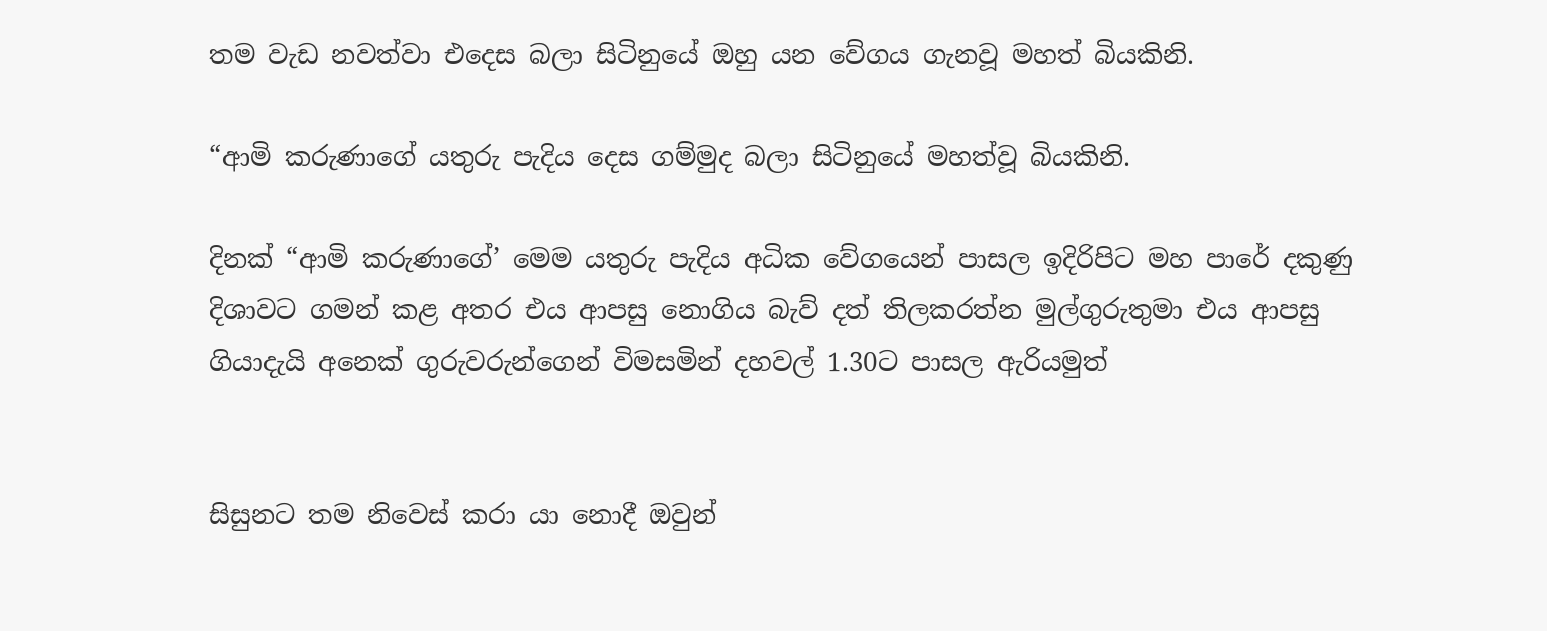තම වැඩ නවත්වා එදෙස බලා සිටිනුයේ ඔහු යන වේගය ගැනවූ මහත් බියකිනි.

“ආමි කරුණාගේ යතුරු පැදිය දෙස ගම්මුද බලා සිටිනුයේ මහත්වූ බියකිනි.

දිනක් “ආමි කරුණාගේ’ මෙම යතුරු පැදිය අධික වේගයෙන් පාසල ඉදිරිපිට මහ පාරේ දකුණු දිශාවට ගමන් කළ අතර එය ආපසු නොගිය බැව් දත් තිලකරත්න මුල්ගුරුතුමා එය ආපසු ගියාදැයි අනෙක් ගුරුවරුන්ගෙන් විමසමින් දහවල් 1.30ට පාසල ඇරියමුත්


සිසුනට තම නිවෙස් කරා යා නොදී ඔවුන්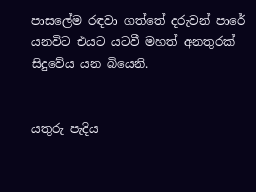පාසලේම රඳවා ගත්තේ දරුවන් පාරේ යනවිට එයට යටවී මහත් අනතුරක් සිදුවේය යන බියෙනි.


යතුරු පැදිය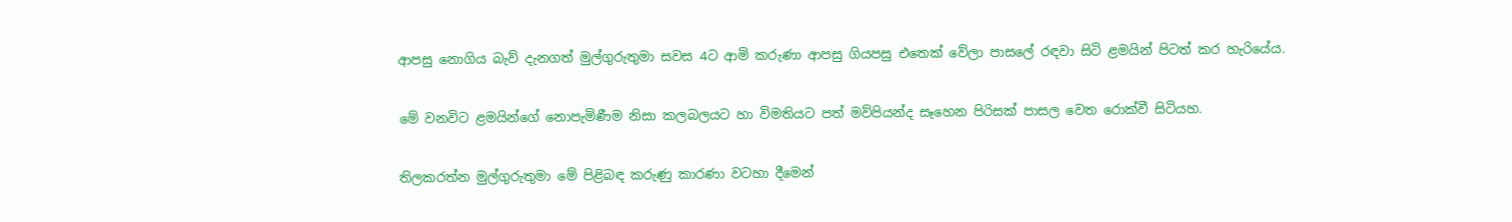ආපසු නොගිය බැව් දැනගත් මුල්ගුරුතුමා සවස 4ට ආමි කරුණා ආපසු ගියපසු එතෙක් වේලා පාසලේ රඳවා සිටි ළමයින් පිටත් කර හැරියේය.

මේ වනවිට ළමයින්ගේ නොපැමිණීම නිසා කලබලයට හා විමතියට පත් මව්පියන්ද සෑහෙන පිරිසක් පාසල වෙත රොක්වී සිටියහ.

තිලකරත්න මුල්ගුරුතුමා මේ පිළිබඳ කරුණු කාරණා වටහා දීමෙන්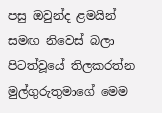පසු ඔවුන්ද ළමයින් සමඟ නිවෙස් බලා පිටත්වූයේ තිලකරත්න මුල්ගුරුතුමාගේ මෙම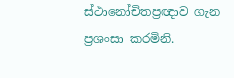ස්ථානෝචිතප්‍රඥාව ගැන ප්‍රශංසා කරමිනි.